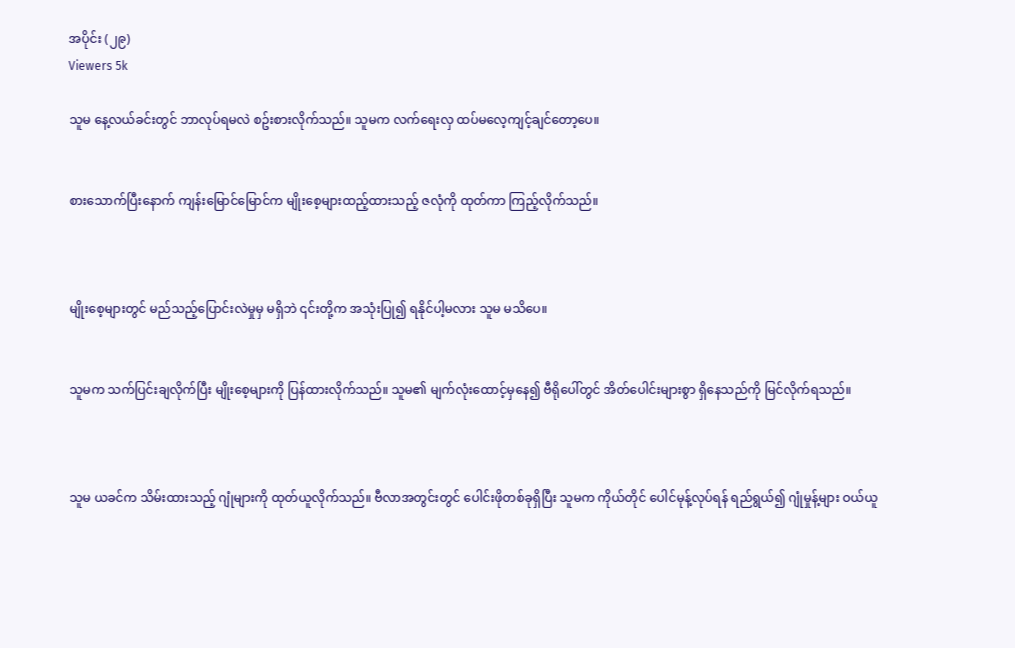အပိုင်း (၂၉)
Viewers 5k

သူမ နေ့လယ်ခင်းတွင် ဘာလုပ်ရမလဲ စဥ်းစားလိုက်သည်။ သူမက လက်ရေးလှ ထပ်မလေ့ကျင့်ချင်တော့ပေ။


စားသောက်ပြီးနောက် ကျန်းမြောင်မြောင်က မျိုးစေ့များထည့်ထားသည့် ဇလုံကို ထုတ်ကာ ကြည့်လိုက်သည်။



မျိုးစေ့များတွင် မည်သည့်ပြောင်းလဲမှုမှ မရှိဘဲ ၎င်းတို့က အသုံးပြု၍ ရနိုင်ပါ့မလား သူမ မသိပေ။


သူမက သက်ပြင်းချလိုက်ပြီး မျိုးစေ့များကို ပြန်ထားလိုက်သည်။ သူမ၏ မျက်လုံးထောင့်မှနေ၍ ဗီရိုပေါ်တွင် အိတ်ပေါင်းများစွာ ရှိနေသည်ကို မြင်လိုက်ရသည်။



သူမ ယခင်က သိမ်းထားသည့် ဂျုံများကို ထုတ်ယူလိုက်သည်။ ဗီလာအတွင်းတွင် ပေါင်းဖိုတစ်ခုရှိပြီး သူမက ကိုယ်တိုင် ပေါင်မုန့်လုပ်ရန် ရည်ရွယ်၍ ဂျုံမှုန့်များ ဝယ်ယူ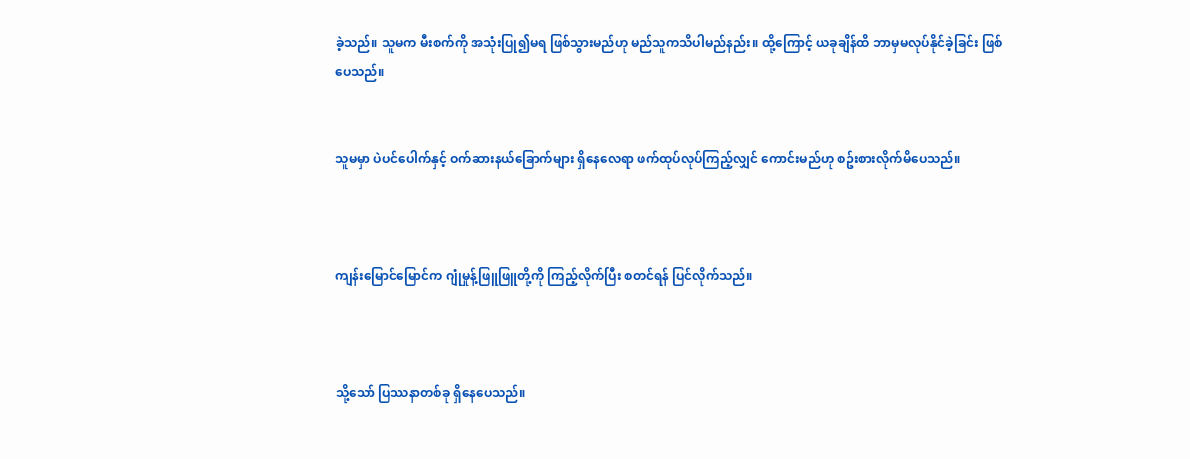ခဲ့သည်။ သူမက မီးစက်ကို အသုံးပြု၍မရ ဖြစ်သွားမည်ဟု မည်သူကသိပါမည်နည်း။ ထို့ကြောင့် ယခုချိန်ထိ ဘာမှမလုပ်နိုင်ခဲ့ခြင်း ဖြစ်ပေသည်။


သူမမှာ ပဲပင်ပေါက်နှင့် ဝက်ဆားနယ်ခြောက်များ ရှိနေလေရာ ဖက်ထုပ်လုပ်ကြည့်လျှင် ကောင်းမည်ဟု စဥ်းစားလိုက်မိပေသည်။



ကျန်းမြောင်မြောင်က ဂျုံမှုန့်ဖြူဖြူတို့ကို ကြည့်လိုက်ပြီး စတင်ရန် ပြင်လိုက်သည်။



သို့သော် ပြဿနာတစ်ခု ရှိနေပေသည်။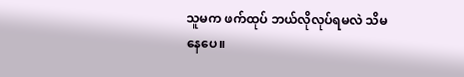သူမက ဖက်ထုပ် ဘယ်လိုလုပ်ရမလဲ သိမနေပေ။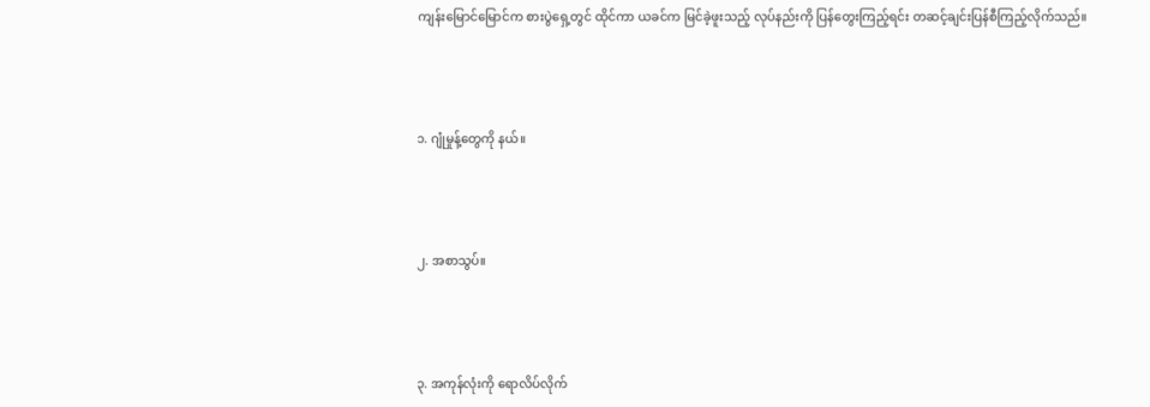ကျန်းမြောင်မြောင်က စားပွဲရှေ့တွင် ထိုင်ကာ ယခင်က မြင်ခဲ့ဖူးသည့် လုပ်နည်းကို ပြန်တွေးကြည့်ရင်း တဆင့်ချင်းပြန်စီကြည့်လိုက်သည်။



၁. ဂျုံမှုန့်တွေကို နယ်။



၂. အစာသွပ်။



၃. အကုန်လုံးကို ရောလိပ်လိုက်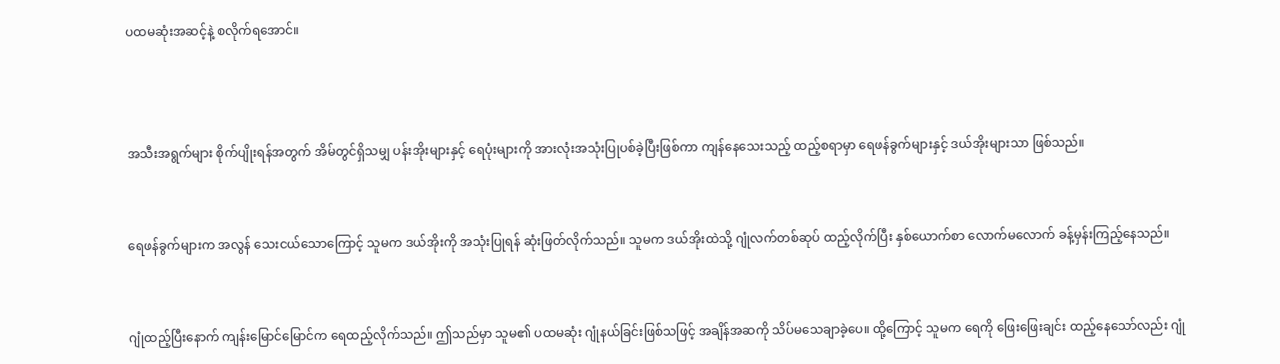ပထမဆုံးအဆင့်နဲ့ စလိုက်ရအောင်။



အသီးအရွက်များ စိုက်ပျိုးရန်အတွက် အိမ်တွင်ရှိသမျှ ပန်းအိုးများနှင့် ရေပုံးများကို အားလုံးအသုံးပြုပစ်ခဲ့ပြီးဖြစ်ကာ ကျန်နေသေးသည့် ထည့်စရာမှာ ရေဖန်ခွက်များနှင့် ဒယ်အိုးများသာ ဖြစ်သည်။


ရေဖန်ခွက်များက အလွန် သေးငယ်သောကြောင့် သူမက ဒယ်အိုးကို အသုံးပြုရန် ဆုံးဖြတ်လိုက်သည်။ သူမက ဒယ်အိုးထဲသို့ ဂျုံလက်တစ်ဆုပ် ထည့်လိုက်ပြီး နှစ်ယောက်စာ လောက်မလောက် ခန့်မှန်းကြည့်နေသည်။


ဂျုံထည့်ပြီးနောက် ကျန်းမြောင်မြောင်က ရေထည့်လိုက်သည်။ ဤသည်မှာ သူမ၏ ပထမဆုံး ဂျုံနယ်ခြင်းဖြစ်သဖြင့် အချိန်အဆကို သိပ်မသေချာခဲ့ပေ။ ထို့ကြောင့် သူမက ရေကို ဖြေးဖြေးချင်း ထည့်နေသော်လည်း ဂျုံ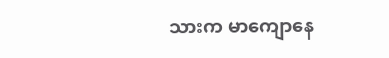သားက မာကျောနေ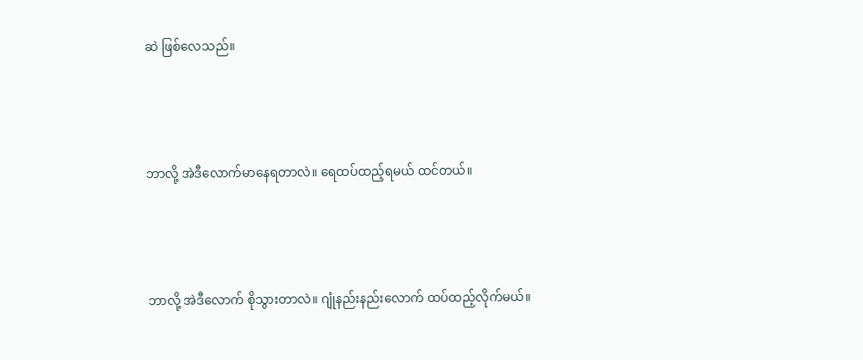ဆဲ ဖြစ်လေသည်။



ဘာလို့ အဲဒီလောက်မာနေရတာလဲ။ ရေထပ်ထည့်ရမယ် ထင်တယ်။



ဘာလို့ အဲဒီလောက် စိုသွားတာလဲ။ ဂျုံနည်းနည်းလောက် ထပ်ထည့်လိုက်မယ်။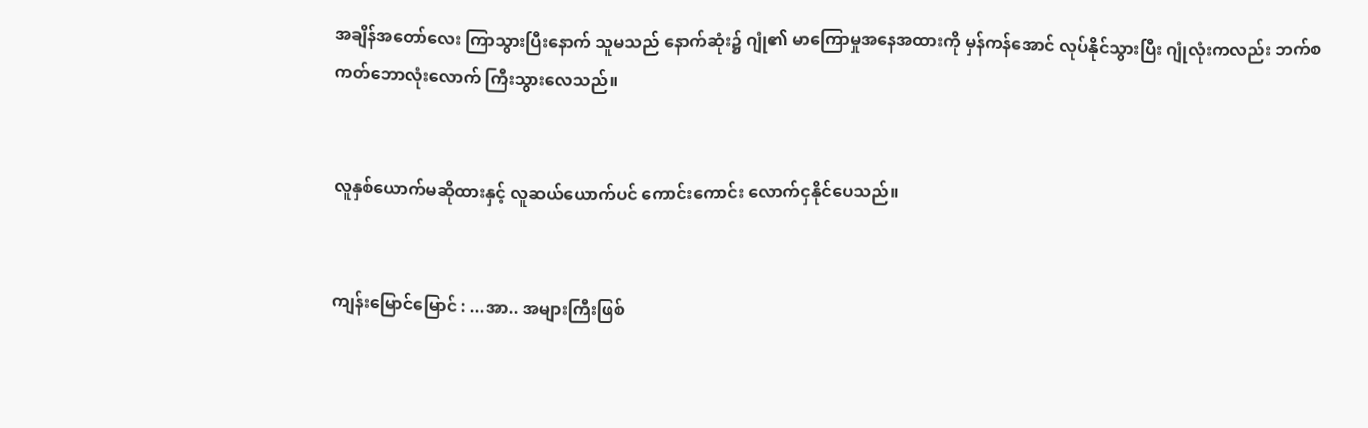အချိန်အတော်လေး ကြာသွားပြီးနောက် သူမသည် နောက်ဆုံး၌ ဂျုံ၏ မာကြောမှုအနေအထားကို မှန်ကန်အောင် လုပ်နိုင်သွားပြီး ဂျုံလုံးကလည်း ဘက်စကတ်ဘောလုံးလောက် ကြီးသွားလေသည်။


လူနှစ်ယောက်မဆိုထားနှင့် လူဆယ်ယောက်ပင် ကောင်းကောင်း လောက်ငှနိုင်ပေသည်။


ကျန်းမြောင်မြောင် : ...အာ.. အများကြီးဖြစ်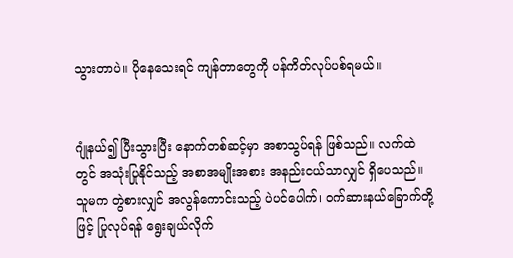သွားတာပဲ။ ပိုနေသေးရင် ကျန်တာတွေကို ပန်ကိတ်လုပ်ပစ်ရမယ်။


ဂျုံနယ်၍ ပြီးသွားပြီး နောက်တစ်ဆင့်မှာ အစာသွပ်ရန် ဖြစ်သည်။ လက်ထဲတွင် အသုံးပြုနိုင်သည့် အစာအမျိုးအစား အနည်းငယ်သာလျှင် ရှိပေသည်။ သူမက တွဲစားလျှင် အလွန်ကောင်းသည့် ပဲပင်ပေါက်၊ ဝက်ဆားနယ်ခြောက်တို့ဖြင့် ပြုလုပ်ရန် ရွေးချယ်လိုက်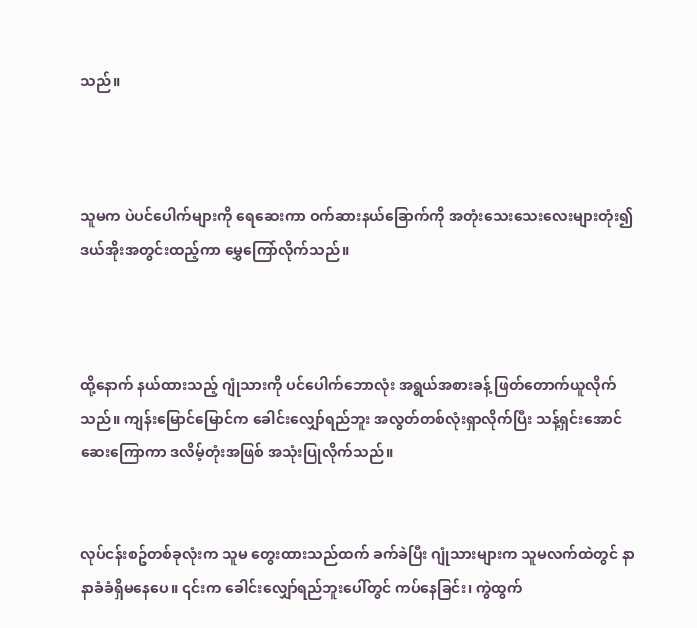သည်။



သူမက ပဲပင်ပေါက်များကို ရေဆေးကာ ဝက်ဆားနယ်ခြောက်ကို အတုံးသေးသေးလေးများတုံး၍ ဒယ်အိုးအတွင်းထည့်ကာ မွှေကြော်လိုက်သည်။



ထို့နောက် နယ်ထားသည့် ဂျုံသားကို ပင်ပေါက်ဘောလုံး အရွယ်အစားခန့် ဖြတ်တောက်ယူလိုက်သည်။ ကျန်းမြောင်မြောင်က ခေါင်းလျှော်ရည်ဘူး အလွတ်တစ်လုံးရှာလိုက်ပြီး သန့်ရှင်းအောင် ဆေးကြောကာ ဒလိမ့်တုံးအဖြစ် အသုံးပြုလိုက်သည်။


လုပ်ငန်းစဥ်တစ်ခုလုံးက သူမ တွေးထားသည်ထက် ခက်ခဲပြီး ဂျုံသားများက သူမလက်ထဲတွင် နာနာခံခံရှိမနေပေ။ ၎င်းက ခေါင်းလျှော်ရည်ဘူးပေါ်တွင် ကပ်နေခြင်း၊ ကွဲထွက်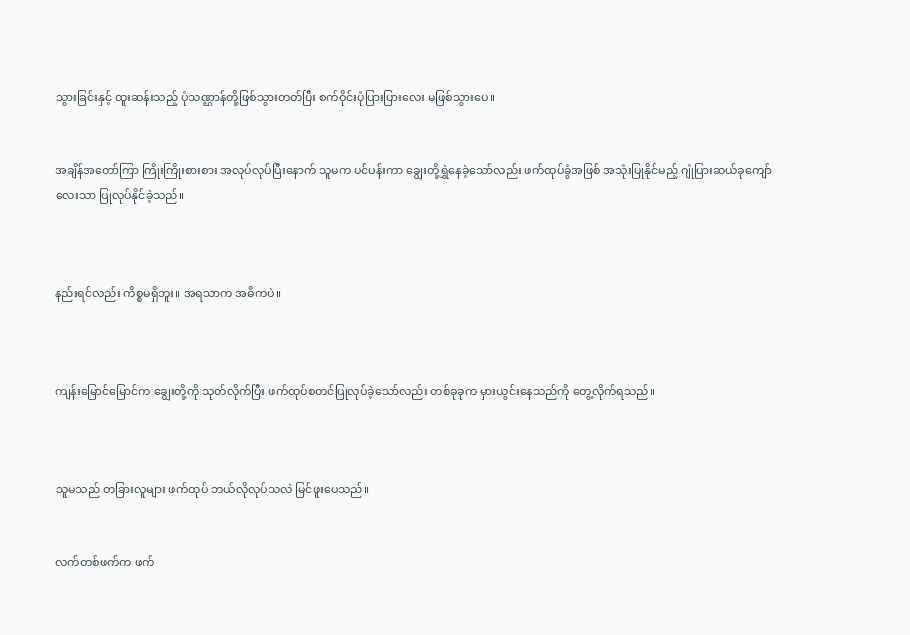သွားခြင်းနှင့် ထူးဆန်းသည့် ပုံသဏ္ဌာန်တို့ဖြစ်သွားတတ်ပြီး စက်ဝိုင်းပုံပြားပြားလေး မဖြစ်သွားပေ။


အချိန်အတော်ကြာ ကြိုးကြိုးစားစား အလုပ်လုပ်ပြီးနောက် သူမက ပင်ပန်းကာ ချွေးတို့ရွှဲနေခဲ့သော်လည်း ဖက်ထုပ်ခွံအဖြစ် အသုံးပြုနိုင်မည့် ဂျုံပြားဆယ်ခုကျော်လေးသာ ပြုလုပ်နိုင်ခဲ့သည်။



နည်းရင်လည်း ကိစ္စမရှိဘူး။ အရသာက အဓိကပဲ။



ကျန်းမြောင်မြောင်က ချွေးတို့ကို သုတ်လိုက်ပြီး ဖက်ထုပ်စတင်ပြုလုပ်ခဲ့သော်လည်း တစ်ခုခုက မှားယွင်းနေသည်ကို တွေ့လိုက်ရသည်။



သူမသည် တခြားလူများ ဖက်ထုပ် ဘယ်လိုလုပ်သလဲ မြင်ဖူးပေသည်။


လက်တစ်ဖက်က ဖက်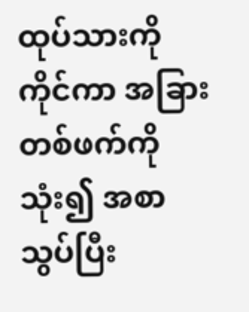ထုပ်သားကို ကိုင်ကာ အခြားတစ်ဖက်ကို သုံး၍ အစာသွပ်ပြီး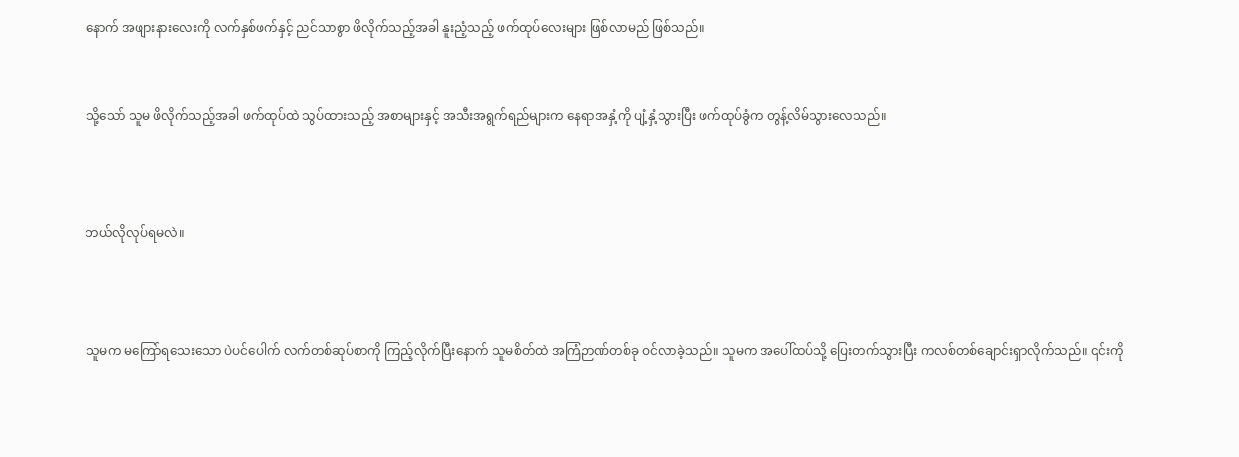နောက် အဖျားနားလေးကို လက်နှစ်ဖက်နှင့် ညင်သာစွာ ဖိလိုက်သည့်အခါ နူးညံ့သည့် ဖက်ထုပ်လေးများ ဖြစ်လာမည် ဖြစ်သည်။


သို့သော် သူမ ဖိလိုက်သည့်အခါ ဖက်ထုပ်ထဲ သွပ်ထားသည့် အစာများနှင့် အသီးအရွက်ရည်များက နေရာအနှံ့ကို ပျံ့နှံ့သွားပြီး ဖက်ထုပ်ခွံက တွန့်လိမ်သွားလေသည်။



ဘယ်လိုလုပ်ရမလဲ။



သူမက မကြော်ရသေးသော ပဲပင်ပေါက် လက်တစ်ဆုပ်စာကို ကြည့်လိုက်ပြီးနောက် သူမစိတ်ထဲ အကြံဉာဏ်တစ်ခု ဝင်လာခဲ့သည်။ သူမက အပေါ်ထပ်သို့ ပြေးတက်သွားပြီး ကလစ်တစ်ချောင်းရှာလိုက်သည်။ ၎င်းကို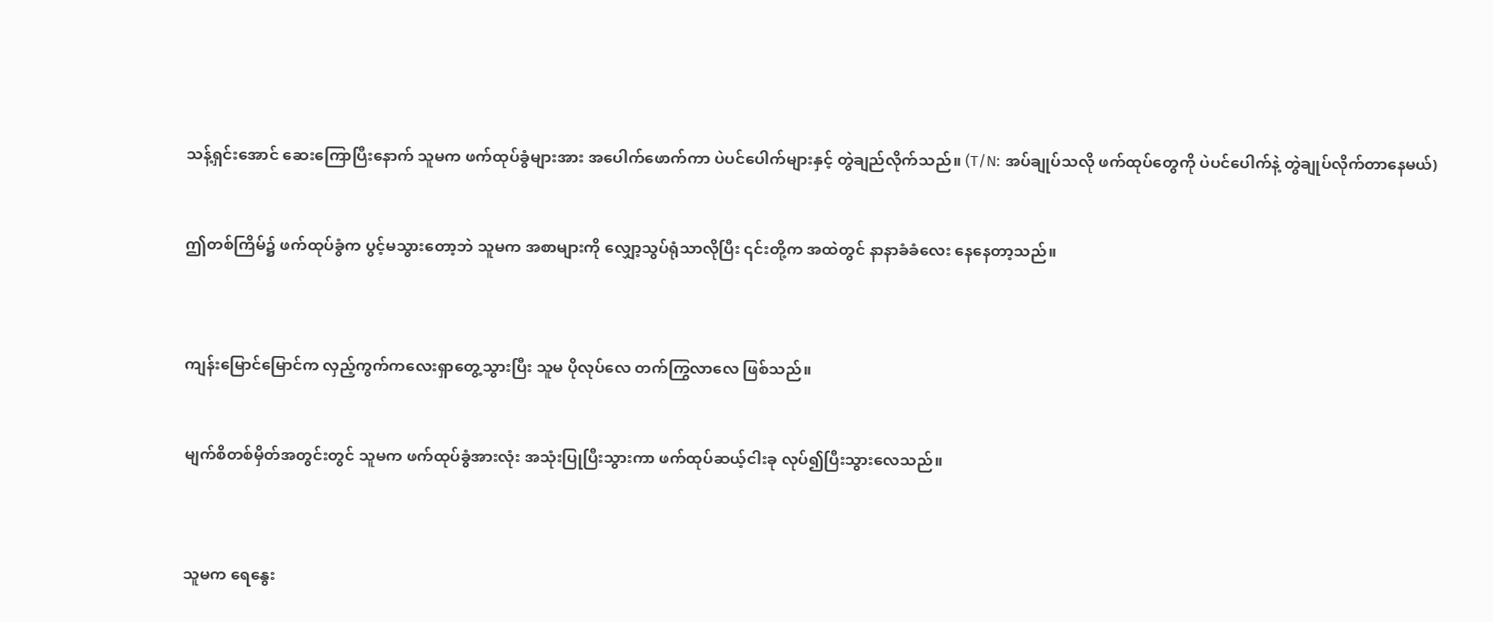သန့်ရှင်းအောင် ဆေးကြောပြီးနောက် သူမက ဖက်ထုပ်ခွံများအား အပေါက်ဖောက်ကာ ပဲပင်ပေါက်များနှင့် တွဲချည်လိုက်သည်။ (T/N: အပ်ချုပ်သလို ဖက်ထုပ်တွေကို ပဲပင်ပေါက်နဲ့ တွဲချုပ်လိုက်တာနေမယ်)


ဤတစ်ကြိမ်၌ ဖက်ထုပ်ခွံက ပွင့်မသွားတော့ဘဲ သူမက အစာများကို လျှော့သွပ်ရုံသာလိုပြီး ၎င်းတို့က အထဲတွင် နာနာခံခံလေး နေနေတာ့သည်။



ကျန်းမြောင်မြောင်က လှည့်ကွက်ကလေးရှာတွေ့သွားပြီး သူမ ပိုလုပ်လေ တက်ကြွလာလေ ဖြစ်သည်။


မျက်စိတစ်မှိတ်အတွင်းတွင် သူမက ဖက်ထုပ်ခွံအားလုံး အသုံးပြုပြီးသွားကာ ဖက်ထုပ်ဆယ့်ငါးခု လုပ်၍ပြီးသွားလေသည်။



သူမက ရေနွေး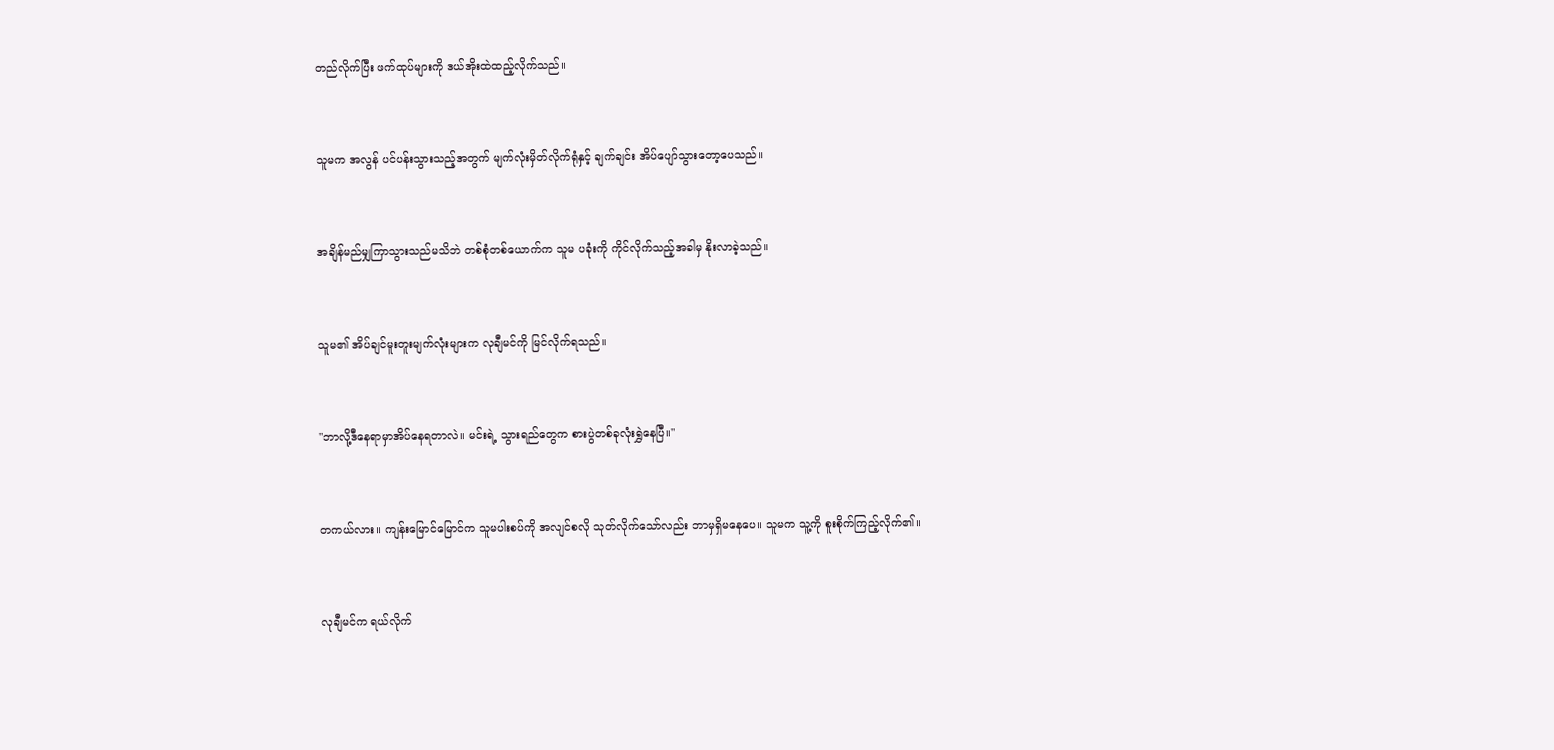တည်လိုက်ပြီး ဖက်ထုပ်များကို ဒယ်အိုးထဲထည့်လိုက်သည်။



သူမက အလွန် ပင်ပန်းသွားသည့်အတွက် မျက်လုံးမှိတ်လိုက်ရုံနှင့် ချက်ချင်း အိပ်ပျော်သွားတော့ပေသည်။



အချိန်မည်မျှကြာသွားသည်မသိဘဲ တစ်စုံတစ်ယောက်က သူမ ပခုံးကို ကိုင်လိုက်သည့်အခါမှ နိုးလာခဲ့သည်။



သူမ၏ အိပ်ချင်မူးတူးမျက်လုံးများက လုချီမင်ကို မြင်လိုက်ရသည်။



"ဘာလို့ဒီနေရာမှာအိပ်နေရတာလဲ။ မင်းရဲ့ သွားရည်တွေက စားပွဲတစ်ခုလုံးရွှဲနေပြီ။"



တကယ်လား။ ကျန်းမြောင်မြောင်က သူမပါးစပ်ကို အလျင်စလို သုတ်လိုက်သော်လည်း ဘာမှရှိမနေပေ။ သူမက သူ့ကို စူးစိုက်ကြည့်လိုက်၏။



လုချီမင်က ရယ်လိုက်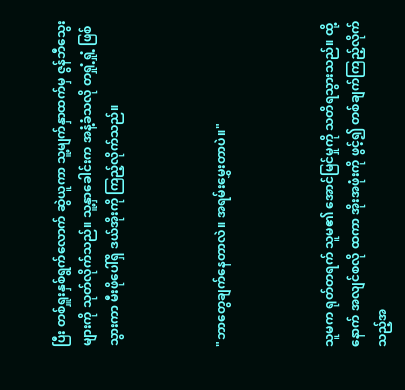ပြီး တစ်ရှူးနှစ်ရွက်လောက် ဆွဲယူကာ သူ့မျက်နှာထက်မှ ဇွန်ဘီသွေးများကို သုတ်လိုက်သည်။ သူ့နှာခေါင်းက အနံ့ခံသလို တရှုံ့ရှုံ့ ဖြစ်သွားကာ မီးဖိုပေါ်ရှိ ဒယ်အိုးကို ကြည့်လိုက်သည်။



"ဘာတွေချက်နေတာလဲ။ အရမ်းမွှေးတာပဲ။"



သူမက ရုတ်တရက် သူမ၏ အောင်မြင်မှုကို သတိရသွားသည်။ ထို့နောက် အလျင်စလို ထကာ အိုးအဖုံးကို ဖွင့်၍ တစ်ချက်ကြည့်လိုက်သည့်အ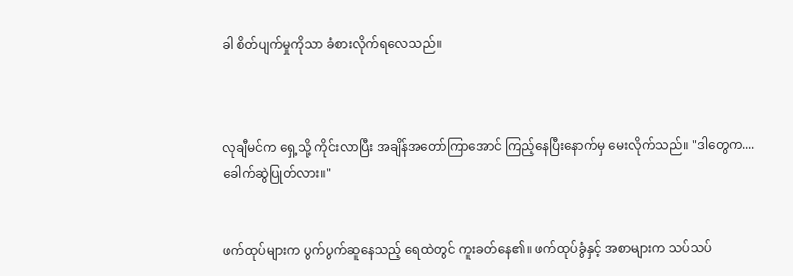ခါ စိတ်ပျက်မှုကိုသာ ခံစားလိုက်ရလေသည်။



လုချီမင်က ရှေ့သို့ ကိုင်းလာပြီး အချိန်အတော်ကြာအောင် ကြည့်နေပြီးနောက်မှ မေးလိုက်သည်။ "ဒါတွေက.... ခေါက်ဆွဲပြုတ်လား။"


ဖက်ထုပ်များက ပွက်ပွက်ဆူနေသည့် ရေထဲတွင် ကူးခတ်နေ၏။ ဖက်ထုပ်ခွံနှင့် အစာများက သပ်သပ်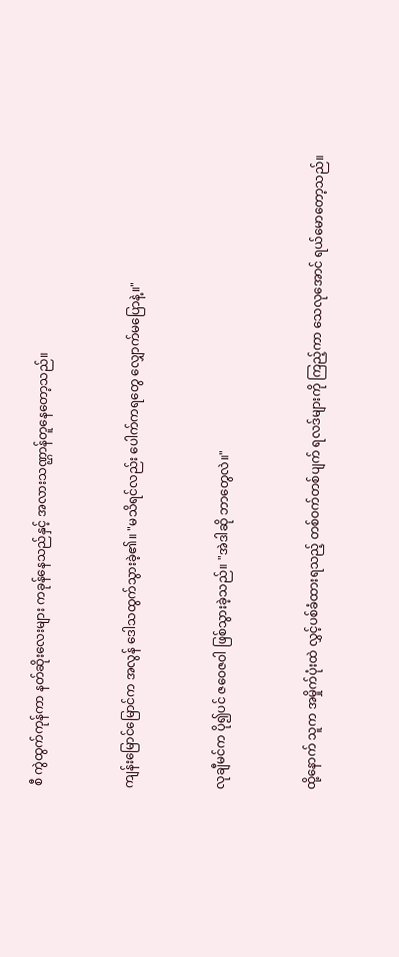စီ ကွဲထွက်ကုန်ကာ နတ်ဆိုးလေးများ ကခုန်နေသည်နှင့် အလားသဏ္ဌာန်တူနေတော့သည်။


ကျန်းမြောင်မြောင်က အလွန် ဒေါသထွက်သွားခဲ့၏။ "မသိရင်လည်း ပေါက်ကရတွေ လျှောက်မပြောနဲ့။"


လုချီမင်က ပို၍ပင် ဇဝေဇဝါ ဖြစ်သွားခဲ့သည်။ "အဲဒါဆို ဘာတွေလဲ။"


ထို့နောက် သူက အမှိုက်ပုံးထဲ လွှင့်ပစ်ခံထားရသည့် တစ်ဝက်တစ်ပျက် ရလဒ်များကို ကြည့်ကာ သေလုအောင် ရယ်မောတော့သည်။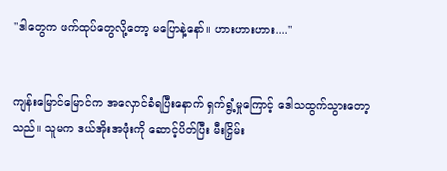"ဒါတွေက ဖက်ထုပ်တွေလို့တော့ မပြောနဲ့နော်။ ဟားဟားဟား...."


ကျန်းမြောင်မြောင်က အလှောင်ခံရပြီးနောက် ရှက်ရွံ့မှုကြောင့် ဒေါသထွက်သွားတော့သည်။ သူမက ဒယ်အိုးအဖုံးကို ဆောင့်ပိတ်ပြီး မီးငြှိမ်း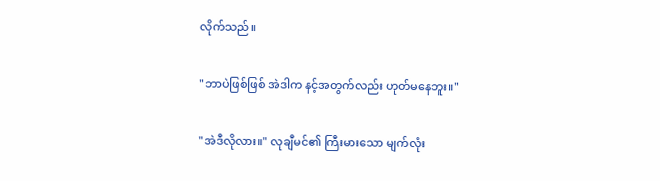လိုက်သည်။


"ဘာပဲဖြစ်ဖြစ် အဲဒါက နင့်အတွက်လည်း ဟုတ်မနေဘူး။"


"အဲဒီလိုလား။" လုချီမင်၏ ကြီးမားသော မျက်လုံး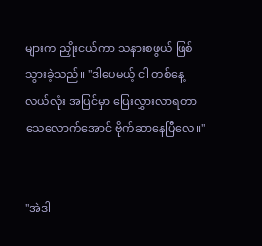များက ညှိုးငယ်ကာ သနားစဖွယ် ဖြစ်သွားခဲ့သည်။ "ဒါပေမယ့် ငါ တစ်နေ့လယ်လုံး အပြင်မှာ ပြေးလွှားလာရတာ သေလောက်အောင် ဗိုက်ဆာနေပြီလေ။"


"အဲဒါ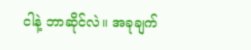ငါနဲ့ ဘာဆိုင်လဲ။ အခုချက်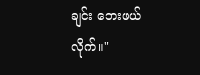ချင်း ဘေးဖယ်လိုက်။"